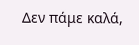Δεν πάμε καλά,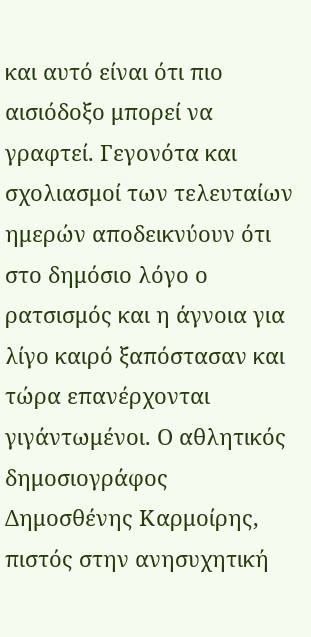και αυτό είναι ότι πιο αισιόδοξο μπορεί να γραφτεί. Γεγονότα και σχολιασμοί των τελευταίων ημερών αποδεικνύουν ότι στο δημόσιο λόγο ο ρατσισμός και η άγνοια για λίγο καιρό ξαπόστασαν και τώρα επανέρχονται γιγάντωμένοι. Ο αθλητικός δημοσιογράφος Δημοσθένης Καρμοίρης, πιστός στην ανησυχητική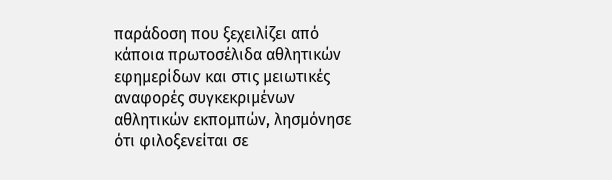παράδοση που ξεχειλίζει από κάποια πρωτοσέλιδα αθλητικών εφημερίδων και στις μειωτικές αναφορές συγκεκριμένων αθλητικών εκπομπών, λησμόνησε ότι φιλοξενείται σε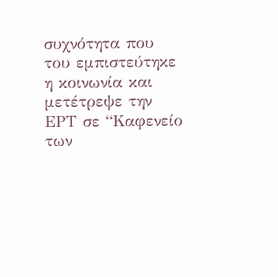συχνότητα που του εμπιστεύτηκε η κοινωνία και μετέτρεψε την ΕΡΤ σε “Καφενείο των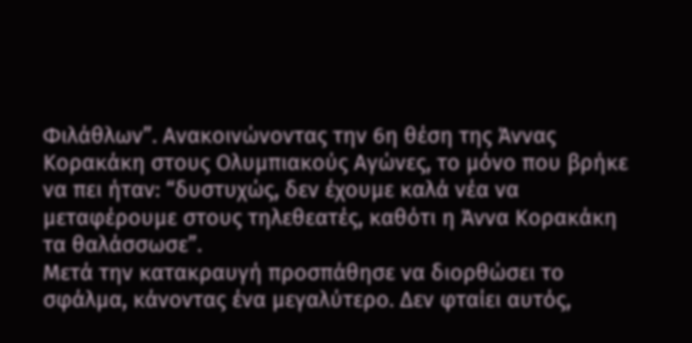Φιλάθλων”. Ανακοινώνοντας την 6η θέση της Άννας Κορακάκη στους Ολυμπιακούς Αγώνες, το μόνο που βρήκε να πει ήταν: “δυστυχώς, δεν έχουμε καλά νέα να μεταφέρουμε στους τηλεθεατές, καθότι η Άννα Κορακάκη τα θαλάσσωσε”.
Μετά την κατακραυγή προσπάθησε να διορθώσει το σφάλμα, κάνοντας ένα μεγαλύτερο. Δεν φταίει αυτός,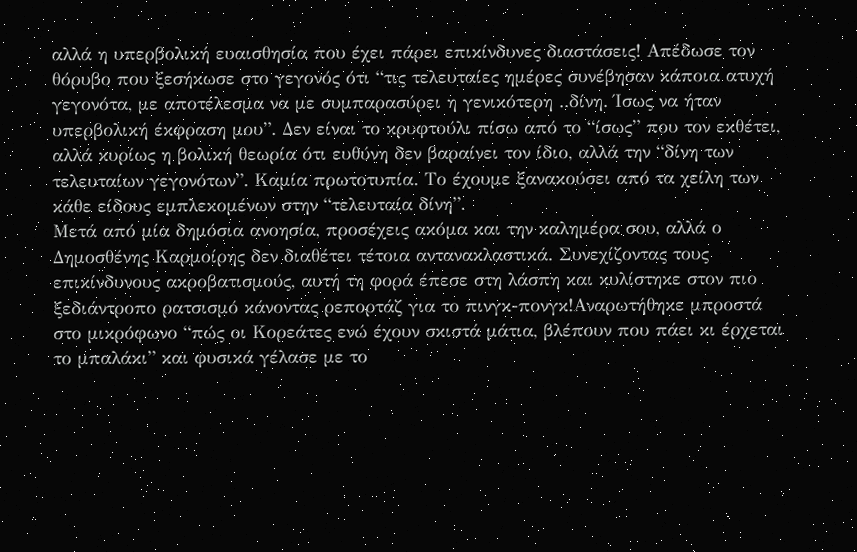αλλά η υπερβολική ευαισθησία που έχει πάρει επικίνδυνες διαστάσεις! Απέδωσε τον θόρυβο που ξεσήκωσε στο γεγονός ότι “τις τελευταίες ημέρες συνέβησαν κάποια ατυχή γεγονότα, με αποτέλεσμα να με συμπαρασύρει η γενικότερη ..δίνη. Ίσως να ήταν υπερβολική έκφραση μου”. Δεν είναι το κρυφτούλι πίσω από το “ίσως” που τον εκθέτει, αλλά κυρίως η βολική θεωρία ότι ευθύνη δεν βαραίνει τον ίδιο, αλλά την “δίνη των τελευταίων γεγονότων”. Καμία πρωτοτυπία. Το έχουμε ξανακούσει από τα χείλη των κάθε είδους εμπλεκομένων στην “τελευταία δίνη”.
Μετά από μία δημόσια ανοησία, προσέχεις ακόμα και την καλημέρα σου, αλλά ο Δημοσθένης Καρμοίρης δεν διαθέτει τέτοια αντανακλαστικά. Συνεχίζοντας τους επικίνδυνους ακροβατισμούς, αυτή τη φορά έπεσε στη λάσπη και κυλίστηκε στον πιο ξεδιάντροπο ρατσισμό κάνοντας ρεπορτάζ για το πινγκ-πονγκ!Αναρωτήθηκε μπροστά στο μικρόφωνο “πώς οι Κορεάτες ενώ έχουν σκιστά μάτια, βλέπουν που πάει κι έρχεται το μπαλάκι” και φυσικά γέλασε με το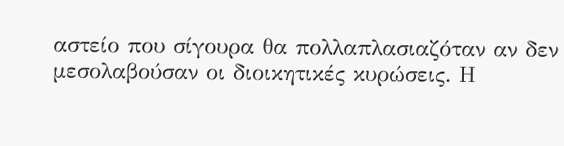αστείο που σίγουρα θα πολλαπλασιαζόταν αν δεν μεσολαβούσαν οι διοικητικές κυρώσεις. Η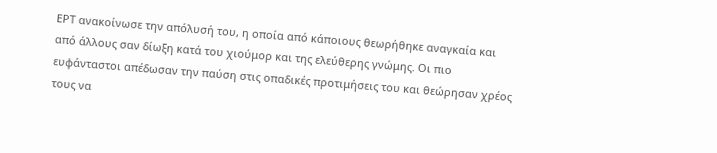ΕΡΤ ανακοίνωσε την απόλυσή του, η οποία από κάποιους θεωρήθηκε αναγκαία και από άλλους σαν δίωξη κατά του χιούμορ και της ελεύθερης γνώμης. Οι πιο ευφάνταστοι απέδωσαν την παύση στις οπαδικές προτιμήσεις του και θεώρησαν χρέος τους να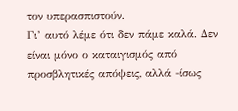τον υπερασπιστούν.
Γι’ αυτό λέμε ότι δεν πάμε καλά. Δεν είναι μόνο ο καταιγισμός από προσβλητικές απόψεις, αλλά -ίσως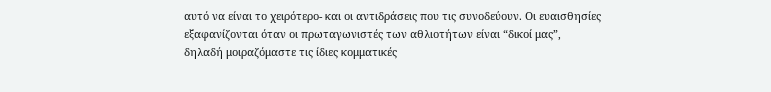αυτό να είναι το χειρότερο- και οι αντιδράσεις που τις συνοδεύουν. Οι ευαισθησίες εξαφανίζονται όταν οι πρωταγωνιστές των αθλιοτήτων είναι “δικοί μας”, δηλαδή μοιραζόμαστε τις ίδιες κομματικές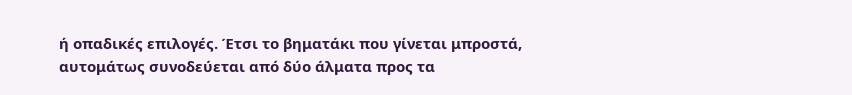ή οπαδικές επιλογές. Έτσι το βηματάκι που γίνεται μπροστά, αυτομάτως συνοδεύεται από δύο άλματα προς τα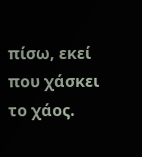πίσω, εκεί που χάσκει το χάος.